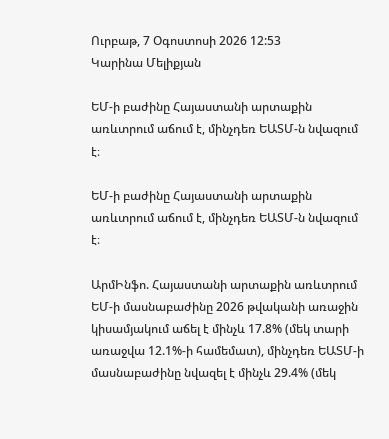Ուրբաթ, 7 Օգոստոսի 2026 12:53
Կարինա Մելիքյան

ԵՄ-ի բաժինը Հայաստանի արտաքին առևտրում աճում է, մինչդեռ ԵԱՏՄ-ն նվազում է։

ԵՄ-ի բաժինը Հայաստանի արտաքին առևտրում աճում է, մինչդեռ ԵԱՏՄ-ն նվազում է։

ԱրմԻնֆո. Հայաստանի արտաքին առևտրում ԵՄ-ի մասնաբաժինը 2026 թվականի առաջին կիսամյակում աճել է մինչև 17.8% (մեկ տարի առաջվա 12.1%-ի համեմատ), մինչդեռ ԵԱՏՄ-ի մասնաբաժինը նվազել է մինչև 29.4% (մեկ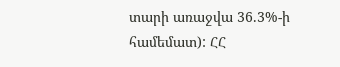տարի առաջվա 36.3%-ի համեմատ): ՀՀ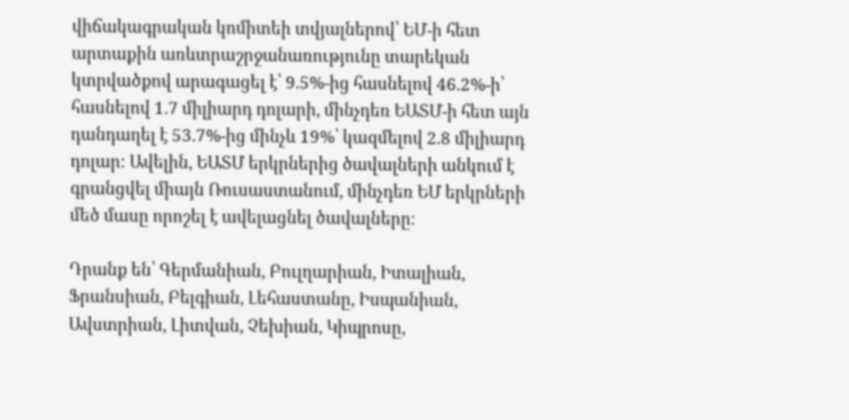վիճակագրական կոմիտեի տվյալներով՝ ԵՄ-ի հետ արտաքին առևտրաշրջանառությունը տարեկան կտրվածքով արագացել է՝ 9.5%-ից հասնելով 46.2%-ի՝ հասնելով 1.7 միլիարդ դոլարի, մինչդեռ ԵԱՏՄ-ի հետ այն դանդաղել է 53.7%-ից մինչև 19%՝ կազմելով 2.8 միլիարդ դոլար: Ավելին, ԵԱՏՄ երկրներից ծավալների անկում է գրանցվել միայն Ռուսաստանում, մինչդեռ ԵՄ երկրների մեծ մասը որոշել է ավելացնել ծավալները։

Դրանք են՝ Գերմանիան, Բուլղարիան, Իտալիան, Ֆրանսիան, Բելգիան, Լեհաստանը, Իսպանիան, Ավստրիան, Լիտվան, Չեխիան, Կիպրոսը,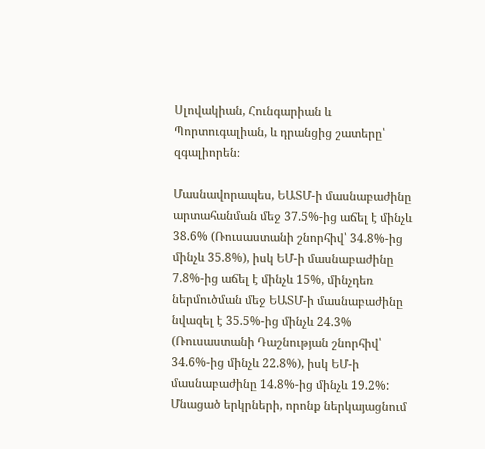Սլովակիան, Հունգարիան և Պորտուգալիան, և դրանցից շատերը՝ զգալիորեն։

Մասնավորապես, ԵԱՏՄ-ի մասնաբաժինը արտահանման մեջ 37.5%-ից աճել է մինչև 38.6% (Ռուսաստանի շնորհիվ՝ 34.8%-ից մինչև 35.8%), իսկ ԵՄ-ի մասնաբաժինը 7.8%-ից աճել է մինչև 15%, մինչդեռ ներմուծման մեջ ԵԱՏՄ-ի մասնաբաժինը նվազել է 35.5%-ից մինչև 24.3% (Ռուսաստանի Դաշնության շնորհիվ՝ 34.6%-ից մինչև 22.8%), իսկ ԵՄ-ի մասնաբաժինը 14.8%-ից մինչև 19.2%: Մնացած երկրների, որոնք ներկայացնում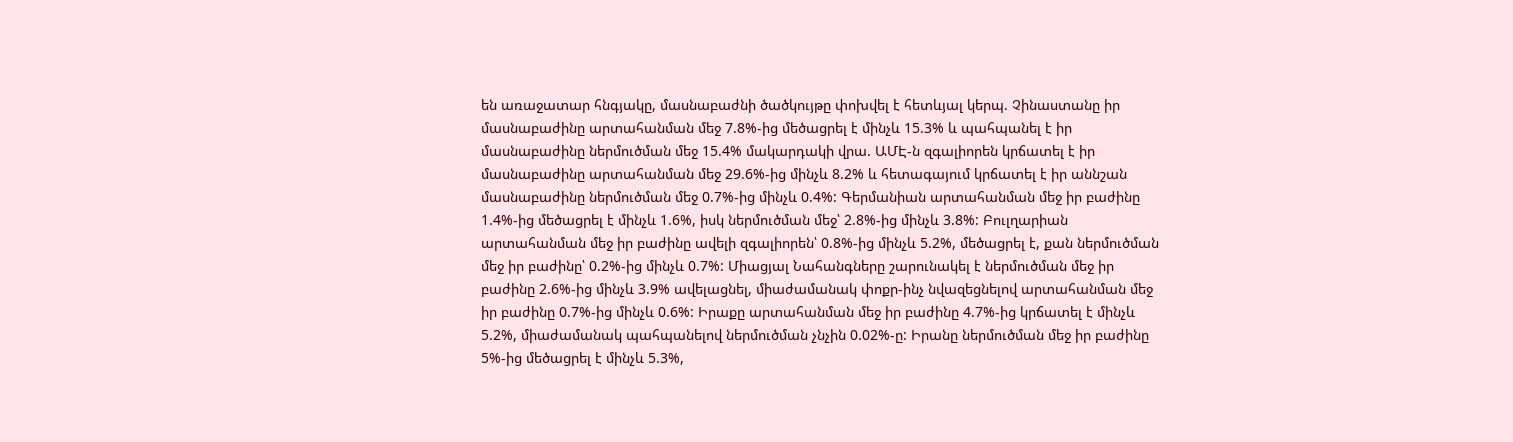են առաջատար հնգյակը, մասնաբաժնի ծածկույթը փոխվել է հետևյալ կերպ. Չինաստանը իր մասնաբաժինը արտահանման մեջ 7.8%-ից մեծացրել է մինչև 15.3% և պահպանել է իր մասնաբաժինը ներմուծման մեջ 15.4% մակարդակի վրա. ԱՄԷ-ն զգալիորեն կրճատել է իր մասնաբաժինը արտահանման մեջ 29.6%-ից մինչև 8.2% և հետագայում կրճատել է իր աննշան մասնաբաժինը ներմուծման մեջ 0.7%-ից մինչև 0.4%: Գերմանիան արտահանման մեջ իր բաժինը 1.4%-ից մեծացրել է մինչև 1.6%, իսկ ներմուծման մեջ՝ 2.8%-ից մինչև 3.8%: Բուլղարիան արտահանման մեջ իր բաժինը ավելի զգալիորեն՝ 0.8%-ից մինչև 5.2%, մեծացրել է, քան ներմուծման մեջ իր բաժինը՝ 0.2%-ից մինչև 0.7%: Միացյալ Նահանգները շարունակել է ներմուծման մեջ իր բաժինը 2.6%-ից մինչև 3.9% ավելացնել, միաժամանակ փոքր-ինչ նվազեցնելով արտահանման մեջ իր բաժինը 0.7%-ից մինչև 0.6%: Իրաքը արտահանման մեջ իր բաժինը 4.7%-ից կրճատել է մինչև 5.2%, միաժամանակ պահպանելով ներմուծման չնչին 0.02%-ը: Իրանը ներմուծման մեջ իր բաժինը 5%-ից մեծացրել է մինչև 5.3%,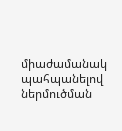միաժամանակ պահպանելով ներմուծման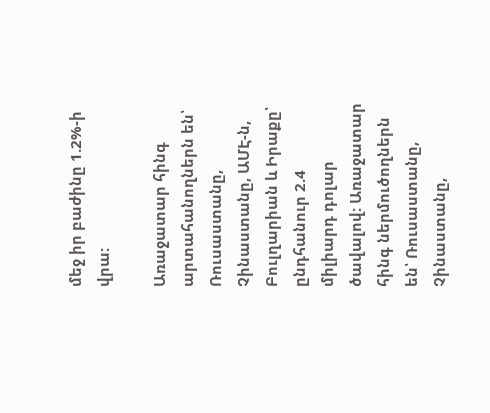մեջ իր բաժինը 1.2%-ի վրա:

Առաջատար հինգ արտահանողներն են՝ Ռուսաստանը, Չինաստանը, ԱՄԷ-ն, Բուլղարիան և Իրաքը՝ ընդհանուր 2.4 միլիարդ դոլար ծավալով: Առաջատար հինգ ներմուծողներն են՝ Ռուսաստանը, Չինաստանը,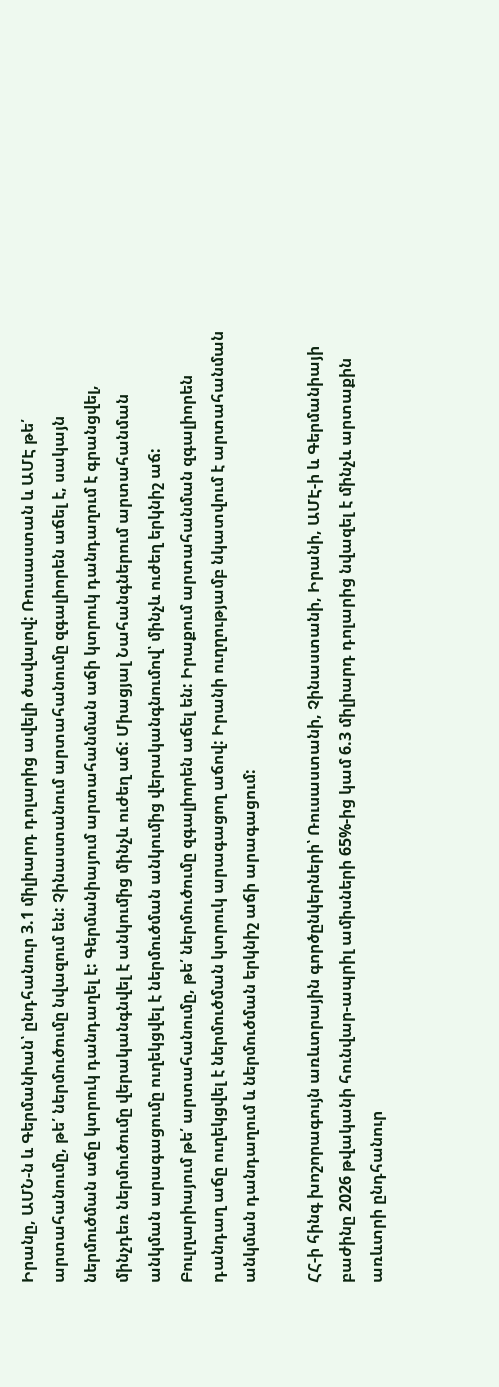Իրանը, ԱՄՆ-ն և Գերմանիան՝ ընդհանուր 3.1 միլիարդ դոլարից ավելի ծավալով: Ռուսաստան և ԱՄԷ թե՛ արտահանումը, թե՛ ներմուծումը նվազում են: Չինաստանում արտահանումը զգալիորեն աճել է, սակայն ներմուծման աճը կտրուկ դանդաղել է: Գերմանիայում արտահանման աճի կտրուկ դանդաղում է գրանցվել, մինչդեռ ներմուծումը վերականգնվել է անկումից մինչև ուժեղ աճ: Միացյալ Նահանգներում արտահանման անկման արագացումը ուղեկցվել է ներմուծման անկումից վերականգնումով՝ մինչև ուժեղ երկնիշ աճ: Բուլղարիայում թե՛ արտահանումը, թե՛ ներմուծումը զգալիորեն աճել են: Իրաքում արտահանման զգալիորեն դանդաղ աճը ուղեկցվել է ներմուծման կտրուկ արագացող աճով: Իրանի ուղղությամբ նկատվում է արտահանման անկման դանդաղում և ներմուծման երկնիշ աճի արագացում:

ՀՀ-ի հինգ խոշորագույն առևտրային գործընկերների՝ Ռուսաստանի, Չինաստանի, Իրանի, ԱՄԷ-ի և Գերմանիայի բաժինը 2026 թվականի հունվար-ապրիլ ամիսների 65%-ից կամ 6.3 միլիարդ դոլարից նվազել է մինչև արտաքին առևտրի ընդհանուր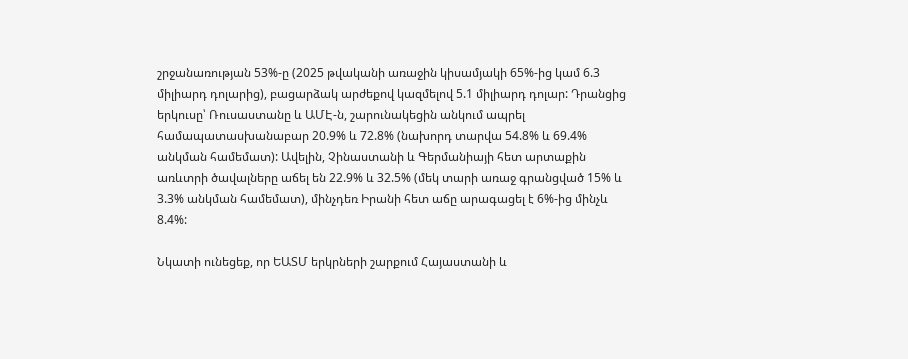շրջանառության 53%-ը (2025 թվականի առաջին կիսամյակի 65%-ից կամ 6.3 միլիարդ դոլարից), բացարձակ արժեքով կազմելով 5.1 միլիարդ դոլար: Դրանցից երկուսը՝ Ռուսաստանը և ԱՄԷ-ն, շարունակեցին անկում ապրել համապատասխանաբար 20.9% և 72.8% (նախորդ տարվա 54.8% և 69.4% անկման համեմատ): Ավելին, Չինաստանի և Գերմանիայի հետ արտաքին առևտրի ծավալները աճել են 22.9% և 32.5% (մեկ տարի առաջ գրանցված 15% և 3.3% անկման համեմատ), մինչդեռ Իրանի հետ աճը արագացել է 6%-ից մինչև 8.4%:

Նկատի ունեցեք, որ ԵԱՏՄ երկրների շարքում Հայաստանի և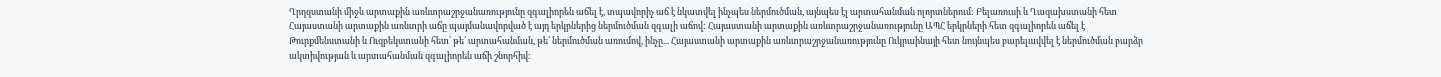Ղրղզստանի միջև արտաքին առևտրաշրջանառությունը զգալիորեն աճել է, տպավորիչ աճ է նկատվել ինչպես ներմուծման, այնպես էլ արտահանման ոլորտներում: Բելառուսի և Ղազախստանի հետ Հայաստանի արտաքին առևտրի աճը պայմանավորված է այդ երկրներից ներմուծման զգալի աճով: Հայաստանի արտաքին առևտրաշրջանառությունը ԱՊՀ երկրների հետ զգալիորեն աճել է Թուրքմենստանի և Ուզբեկստանի հետ՝ թե՛ արտահանման, թե՛ ներմուծման առումով, ինչը... Հայաստանի արտաքին առևտրաշրջանառությունը Ուկրաինայի հետ նույնպես բարելավվել է ներմուծման բարձր ակտիվության և արտահանման զգալիորեն աճի շնորհիվ։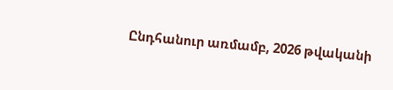Ընդհանուր առմամբ, 2026 թվականի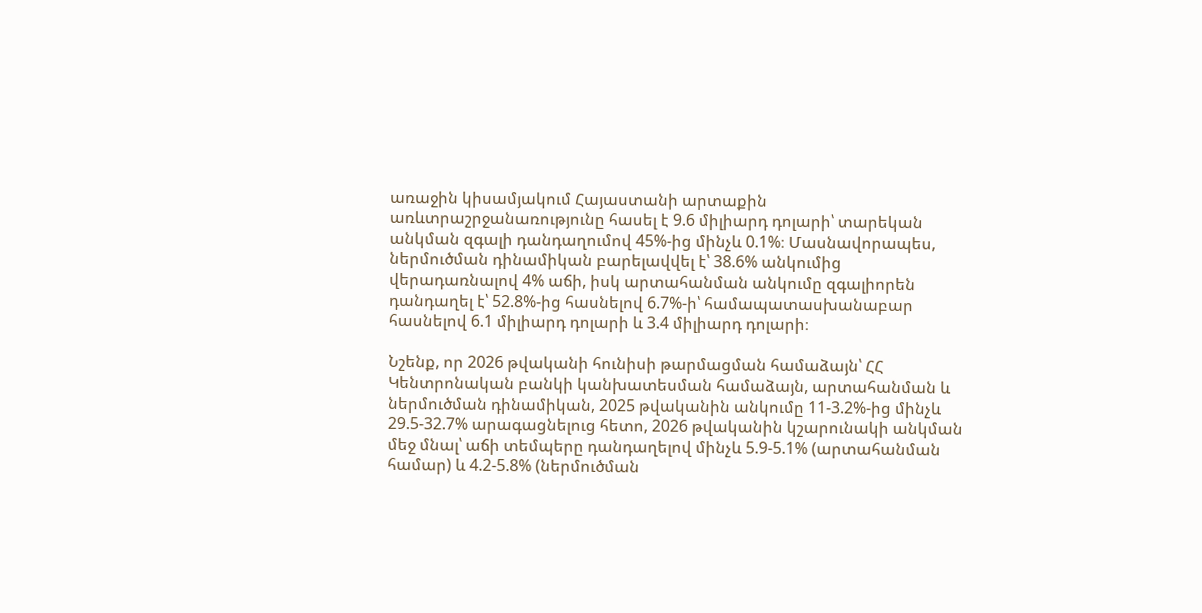առաջին կիսամյակում Հայաստանի արտաքին առևտրաշրջանառությունը հասել է 9.6 միլիարդ դոլարի՝ տարեկան անկման զգալի դանդաղումով 45%-ից մինչև 0.1%։ Մասնավորապես, ներմուծման դինամիկան բարելավվել է՝ 38.6% անկումից վերադառնալով 4% աճի, իսկ արտահանման անկումը զգալիորեն դանդաղել է՝ 52.8%-ից հասնելով 6.7%-ի՝ համապատասխանաբար հասնելով 6.1 միլիարդ դոլարի և 3.4 միլիարդ դոլարի։

Նշենք, որ 2026 թվականի հունիսի թարմացման համաձայն՝ ՀՀ Կենտրոնական բանկի կանխատեսման համաձայն, արտահանման և ներմուծման դինամիկան, 2025 թվականին անկումը 11-3.2%-ից մինչև 29.5-32.7% արագացնելուց հետո, 2026 թվականին կշարունակի անկման մեջ մնալ՝ աճի տեմպերը դանդաղելով մինչև 5.9-5.1% (արտահանման համար) և 4.2-5.8% (ներմուծման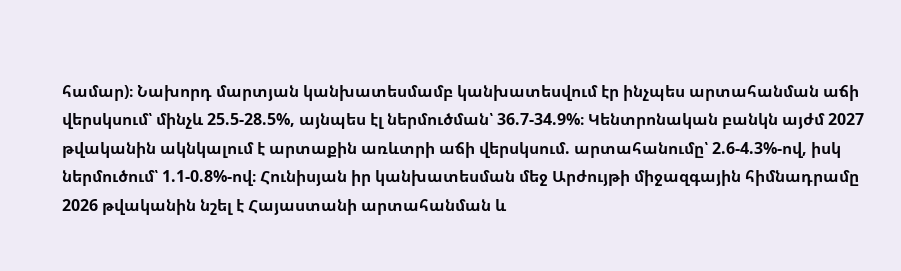համար)։ Նախորդ մարտյան կանխատեսմամբ կանխատեսվում էր ինչպես արտահանման աճի վերսկսում՝ մինչև 25.5-28.5%, այնպես էլ ներմուծման՝ 36.7-34.9%։ Կենտրոնական բանկն այժմ 2027 թվականին ակնկալում է արտաքին առևտրի աճի վերսկսում. արտահանումը՝ 2.6-4.3%-ով, իսկ ներմուծում՝ 1.1-0.8%-ով։ Հունիսյան իր կանխատեսման մեջ Արժույթի միջազգային հիմնադրամը 2026 թվականին նշել է Հայաստանի արտահանման և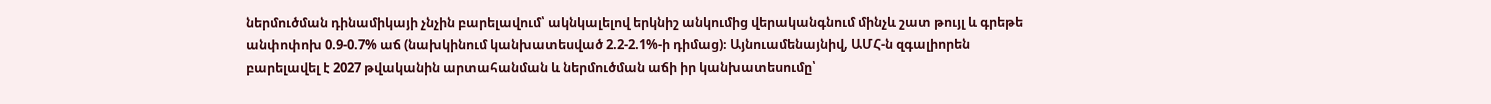ներմուծման դինամիկայի չնչին բարելավում՝ ակնկալելով երկնիշ անկումից վերականգնում մինչև շատ թույլ և գրեթե անփոփոխ 0.9-0.7% աճ (նախկինում կանխատեսված 2.2-2.1%-ի դիմաց)։ Այնուամենայնիվ, ԱՄՀ-ն զգալիորեն բարելավել է 2027 թվականին արտահանման և ներմուծման աճի իր կանխատեսումը՝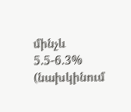մինչև 5.5-6.3% (նախկինում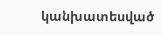կանխատեսված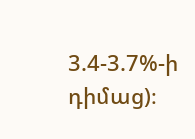3.4-3.7%-ի դիմաց)։